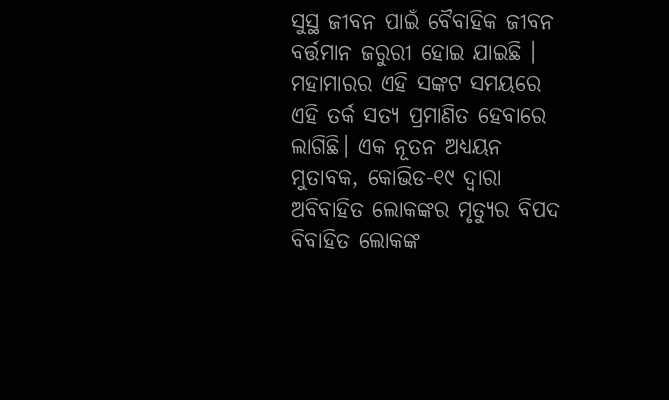ସୁସ୍ଥ ଜୀବନ ପାଇଁ ବୈବାହିକ ଜୀବନ ବର୍ତ୍ତମାନ ଜରୁରୀ ହୋଇ ଯାଇଛି । ମହାମାରର ଏହି ସଙ୍କଟ ସମୟରେ ଏହି ତର୍କ ସତ୍ୟ ପ୍ରମାଣିତ ହେବାରେ ଲାଗିଛି। ଏକ ନୂତନ ଅଧ୍ୟୟନ ମୁତାବକ, କୋଭିଡ-୧୯ ଦ୍ୱାରା ଅବିବାହିତ ଲୋକଙ୍କର ମୃତ୍ୟୁର ବିପଦ ବିବାହିତ ଲୋକଙ୍କ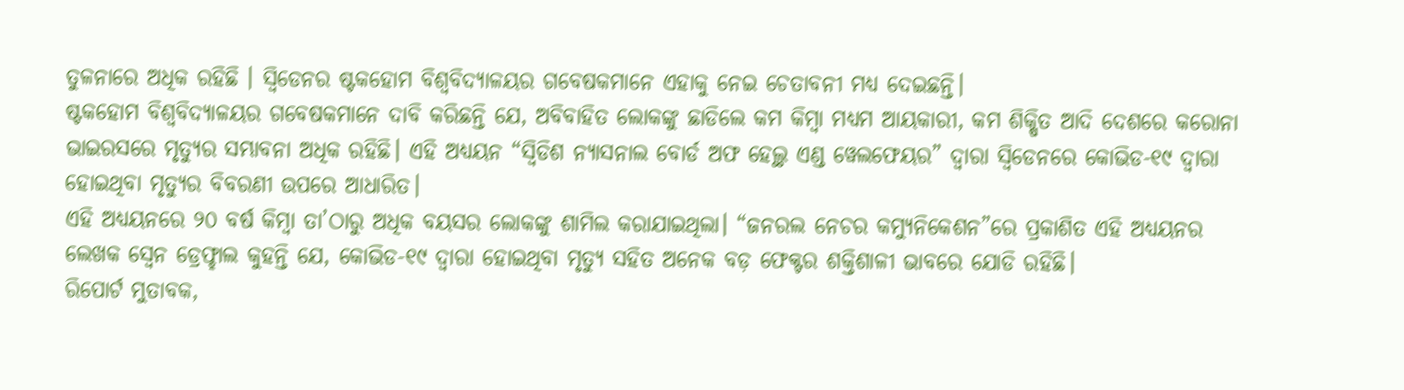ତୁଳନାରେ ଅଧିକ ରହିଛି । ସ୍ଵିଡେନର ଷ୍ଟକହୋମ ବିଶ୍ୱବିଦ୍ୟାଳୟର ଗବେଷକମାନେ ଏହାକୁ ନେଇ ଚେତାବନୀ ମଧ୍ୟ ଦେଇଛନ୍ତି।
ଷ୍ଟକହୋମ ବିଶ୍ୱବିଦ୍ୟାଳୟର ଗବେଷକମାନେ ଦାବି କରିଛନ୍ତି ଯେ, ଅବିବାହିତ ଲୋକଙ୍କୁ ଛାଡିଲେ କମ କିମ୍ବା ମଧ୍ୟମ ଆୟକାରୀ, କମ ଶିକ୍ଷିତ ଆଦି ଦେଶରେ କରୋନା ଭାଇରସରେ ମୃତ୍ୟୁର ସମ୍ଭାବନା ଅଧିକ ରହିଛି। ଏହି ଅଧ୍ୟୟନ “ସ୍ୱିଡିଶ ନ୍ୟାସନାଲ ବୋର୍ଡ ଅଫ ହେଲ୍ଥ ଏଣ୍ଡ ୱେଲଫେୟର” ଦ୍ୱାରା ସ୍ଵିଡେନରେ କୋଭିଡ-୧୯ ଦ୍ୱାରା ହୋଇଥିବା ମୃତ୍ୟୁର ବିବରଣୀ ଉପରେ ଆଧାରିତ।
ଏହି ଅଧ୍ୟୟନରେ ୨୦ ବର୍ଷ କିମ୍ବା ତା’ଠାରୁ ଅଧିକ ବୟସର ଲୋକଙ୍କୁ ଶାମିଲ କରାଯାଇଥିଲା। “ଜନରଲ ନେଚର କମ୍ୟୁନିକେଶନ”ରେ ପ୍ରକାଶିତ ଏହି ଅଧ୍ୟୟନର ଲେଖକ ସ୍ବେନ ଡ୍ରେଫ୍ହାଲ କୁହନ୍ତି ଯେ, କୋଭିଡ-୧୯ ଦ୍ୱାରା ହୋଇଥିବା ମୃତ୍ୟୁ ସହିତ ଅନେକ ବଡ଼ ଫେକ୍ଟର ଶକ୍ତିଶାଳୀ ଭାବରେ ଯୋଡି ରହିଛି।
ରିପୋର୍ଟ ମୁତାବକ,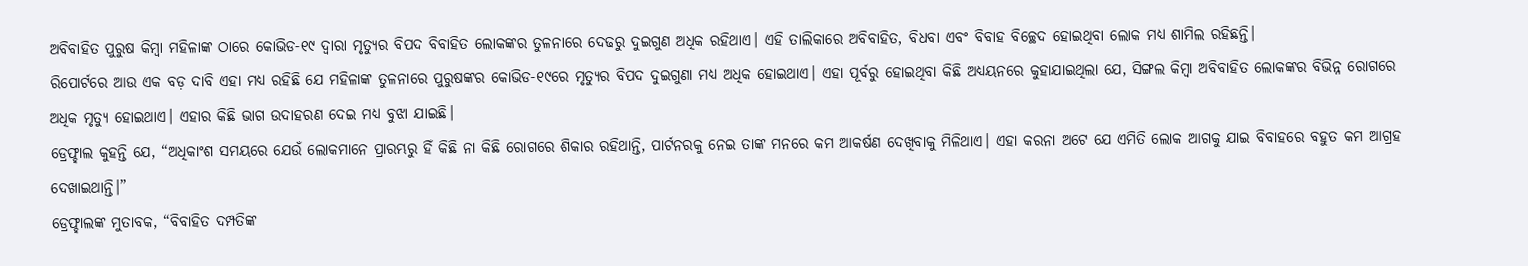ଅବିବାହିତ ପୁରୁଷ କିମ୍ବା ମହିଳାଙ୍କ ଠାରେ କୋଭିଡ-୧୯ ଦ୍ୱାରା ମୃତ୍ୟୁର ବିପଦ ବିବାହିତ ଲୋକଙ୍କର ତୁଳନାରେ ଦେଢରୁ ଦୁଇଗୁଣ ଅଧିକ ରହିଥାଏ। ଏହି ତାଲିକାରେ ଅବିବାହିତ, ବିଧବା ଏବଂ ବିବାହ ବିଚ୍ଛେଦ ହୋଇଥିବା ଲୋକ ମଧ୍ୟ ଶାମିଲ ରହିଛନ୍ତି।
ରିପୋର୍ଟରେ ଆଉ ଏକ ବଡ଼ ଦାବି ଏହା ମଧ୍ୟ ରହିଛି ଯେ ମହିଳାଙ୍କ ତୁଳନାରେ ପୁରୁଷଙ୍କର କୋଭିଡ-୧୯ରେ ମୃତ୍ୟୁର ବିପଦ ଦୁଇଗୁଣା ମଧ୍ୟ ଅଧିକ ହୋଇଥାଏ। ଏହା ପୂର୍ବରୁ ହୋଇଥିବା କିଛି ଅଧ୍ୟୟନରେ କୁହାଯାଇଥିଲା ଯେ, ସିଙ୍ଗଲ କିମ୍ବା ଅବିବାହିତ ଲୋକଙ୍କର ବିଭିନ୍ନ ରୋଗରେ ଅଧିକ ମୃତ୍ୟୁ ହୋଇଥାଏ। ଏହାର କିଛି ଭାଗ ଉଦାହରଣ ଦେଇ ମଧ୍ୟ ବୁଝା ଯାଇଛି।
ଡ୍ରେଫ୍ହାଲ କୁହନ୍ତି ଯେ, “ଅଧିକାଂଶ ସମୟରେ ଯେଉଁ ଲୋକମାନେ ପ୍ରାରମ୍ଭରୁ ହିଁ କିଛି ନା କିଛି ରୋଗରେ ଶିକାର ରହିଥାନ୍ତି, ପାର୍ଟନରକୁ ନେଇ ତାଙ୍କ ମନରେ କମ ଆକର୍ଷଣ ଦେଖିବାକୁ ମିଳିଥାଏ। ଏହା କରନା ଅଟେ ଯେ ଏମିତି ଲୋକ ଆଗକୁ ଯାଇ ବିବାହରେ ବହୁତ କମ ଆଗ୍ରହ ଦେଖାଇଥାନ୍ତି।”
ଡ୍ରେଫ୍ହାଲଙ୍କ ମୁତାବକ, “ବିବାହିତ ଦମ୍ପତିଙ୍କ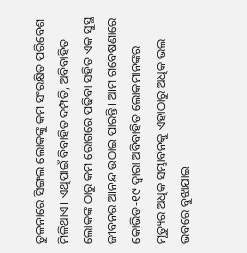ତୁଳନାରେ ସିଙ୍ଗଲ ଲୋକଙ୍କୁ କମ ସଂରକ୍ଷିତ ପରିବେଶ ମିଳିଥାଏ। ଏଥିପାଇଁ ବିବାହିତ ଦମ୍ପତି, ଅବିବାହିତ ଲୋକଙ୍କ ଠାରୁ କମ ରୋଗରେ ପଢିବା ସହିତ ଏକ ସୁସ୍ଥ ଜୀବନର ଆନନ୍ଦ ଉଠାଇ ପାରନ୍ତି। ଆମ ଗବେଷଣାରେ କୋଭିଡ-୧୯ ଦ୍ୱାରା ଅବିବାହିତ ଲୋକମାନଙ୍କର ମୃତ୍ୟୁର ଅଧିକ ସମ୍ଭାବନକୁ ଏହାଠାରୁ ଅଧିକ ଭଲ ଭବରେ ବୁଝାଯାଇ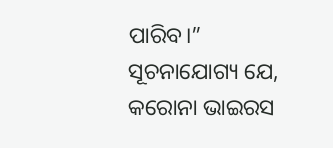ପାରିବ।”
ସୂଚନାଯୋଗ୍ୟ ଯେ, କରୋନା ଭାଇରସ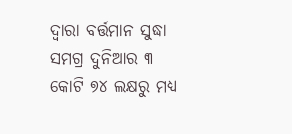ଦ୍ୱାରା ବର୍ତ୍ତମାନ ସୁଦ୍ଧା ସମଗ୍ର ଦୁନିଆର ୩ କୋଟି ୭୪ ଲକ୍ଷରୁ ମଧ୍ୟ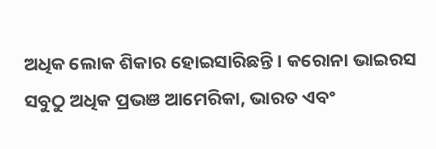ଅଧିକ ଲୋକ ଶିକାର ହୋଇସାରିଛନ୍ତି। କରୋନା ଭାଇରସ ସବୁଠୁ ଅଧିକ ପ୍ରଭଞ ଆମେରିକା, ଭାରତ ଏବଂ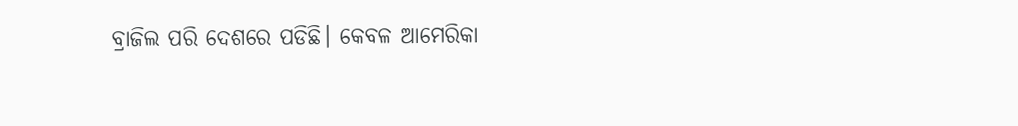ବ୍ରାଜିଲ ପରି ଦେଶରେ ପଡିଛି। କେବଳ ଆମେରିକା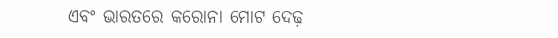ଏବଂ ଭାରତରେ କରୋନା ମୋଟ ଦେଢ଼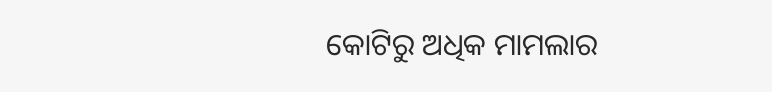କୋଟିରୁ ଅଧିକ ମାମଲାର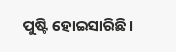ପୁଷ୍ଟି ହୋଇସାରିଛି।